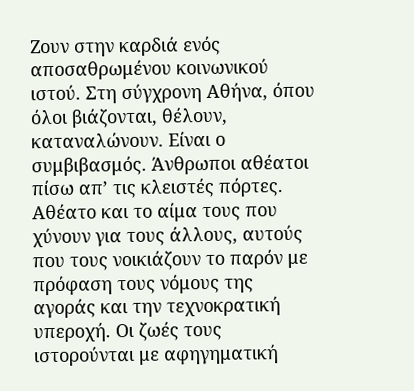Ζουν στην καρδιά ενός αποσαθρωμένου κοινωνικού ιστού. Στη σύγχρονη Αθήνα, όπου όλοι βιάζονται, θέλουν, καταναλώνουν. Είναι ο συμβιβασμός. Άνθρωποι αθέατοι πίσω απ’ τις κλειστές πόρτες. Αθέατο και το αίμα τους που χύνουν για τους άλλους, αυτούς που τους νοικιάζουν το παρόν με πρόφαση τους νόμους της αγοράς και την τεχνοκρατική υπεροχή. Οι ζωές τους ιστορούνται με αφηγηματική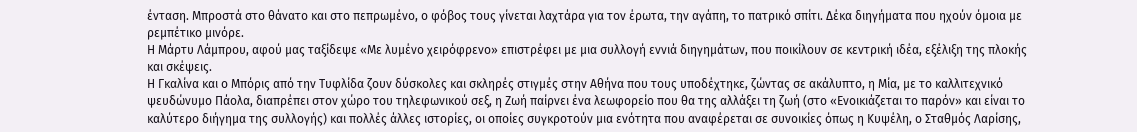ένταση. Μπροστά στο θάνατο και στο πεπρωμένο, ο φόβος τους γίνεται λαχτάρα για τον έρωτα, την αγάπη, το πατρικό σπίτι. Δέκα διηγήματα που ηχούν όμοια με ρεμπέτικο μινόρε.
Η Μάρτυ Λάμπρου, αφού μας ταξίδεψε «Με λυμένο χειρόφρενο» επιστρέφει με μια συλλογή εννιά διηγημάτων, που ποικίλουν σε κεντρική ιδέα, εξέλιξη της πλοκής και σκέψεις.
Η Γκαλίνα και ο Μπόρις από την Τυφλίδα ζουν δύσκολες και σκληρές στιγμές στην Αθήνα που τους υποδέχτηκε, ζώντας σε ακάλυπτο, η Μία, με το καλλιτεχνικό ψευδώνυμο Πάολα, διαπρέπει στον χώρο του τηλεφωνικού σεξ, η Ζωή παίρνει ένα λεωφορείο που θα της αλλάξει τη ζωή (στο «Ενοικιάζεται το παρόν» και είναι το καλύτερο διήγημα της συλλογής) και πολλές άλλες ιστορίες, οι οποίες συγκροτούν μια ενότητα που αναφέρεται σε συνοικίες όπως η Κυψέλη, ο Σταθμός Λαρίσης,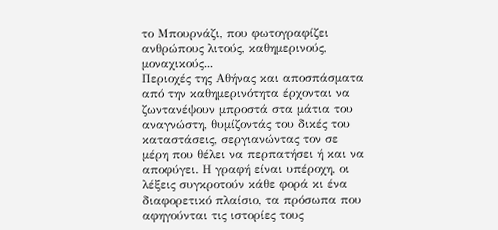το Μπουρνάζι, που φωτογραφίζει ανθρώπους λιτούς, καθημερινούς, μοναχικούς...
Περιοχές της Αθήνας και αποσπάσματα από την καθημερινότητα έρχονται να ζωντανέψουν μπροστά στα μάτια του αναγνώστη, θυμίζοντάς του δικές του καταστάσεις, σεργιανώντας τον σε μέρη που θέλει να περπατήσει ή και να αποφύγει. Η γραφή είναι υπέροχη, οι λέξεις συγκροτούν κάθε φορά κι ένα διαφορετικό πλαίσιο, τα πρόσωπα που αφηγούνται τις ιστορίες τους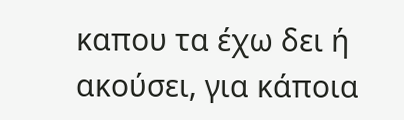καπου τα έχω δει ή ακούσει, για κάποια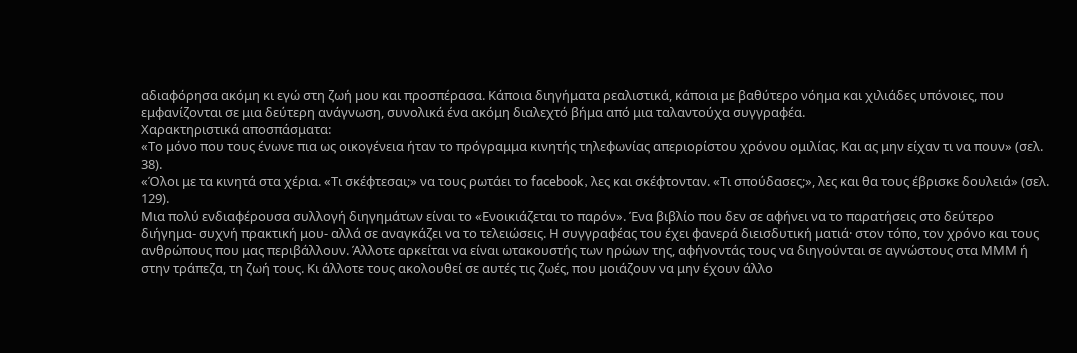αδιαφόρησα ακόμη κι εγώ στη ζωή μου και προσπέρασα. Κάποια διηγήματα ρεαλιστικά, κάποια με βαθύτερο νόημα και χιλιάδες υπόνοιες, που εμφανίζονται σε μια δεύτερη ανάγνωση, συνολικά ένα ακόμη διαλεχτό βήμα από μια ταλαντούχα συγγραφέα.
Χαρακτηριστικά αποσπάσματα:
«Το μόνο που τους ένωνε πια ως οικογένεια ήταν το πρόγραμμα κινητής τηλεφωνίας απεριορίστου χρόνου ομιλίας. Και ας μην είχαν τι να πουν» (σελ. 38).
«Όλοι με τα κινητά στα χέρια. «Τι σκέφτεσαι;» να τους ρωτάει το facebook, λες και σκέφτονταν. «Τι σπούδασες;», λες και θα τους έβρισκε δουλειά» (σελ. 129).
Μια πολύ ενδιαφέρουσα συλλογή διηγημάτων είναι το «Ενοικιάζεται το παρόν». Ένα βιβλίο που δεν σε αφήνει να το παρατήσεις στο δεύτερο διήγημα- συχνή πρακτική μου- αλλά σε αναγκάζει να το τελειώσεις. Η συγγραφέας του έχει φανερά διεισδυτική ματιά· στον τόπο, τον χρόνο και τους ανθρώπους που μας περιβάλλουν. Άλλοτε αρκείται να είναι ωτακουστής των ηρώων της, αφήνοντάς τους να διηγούνται σε αγνώστους στα ΜΜΜ ή στην τράπεζα, τη ζωή τους. Κι άλλοτε τους ακολουθεί σε αυτές τις ζωές, που μοιάζουν να μην έχουν άλλο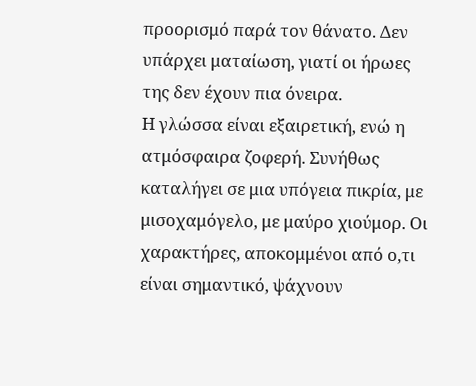προορισμό παρά τον θάνατο. Δεν υπάρχει ματαίωση, γιατί οι ήρωες της δεν έχουν πια όνειρα.
Η γλώσσα είναι εξαιρετική, ενώ η ατμόσφαιρα ζοφερή. Συνήθως καταλήγει σε μια υπόγεια πικρία, με μισοχαμόγελο, με μαύρο χιούμορ. Οι χαρακτήρες, αποκομμένοι από ο,τι είναι σημαντικό, ψάχνουν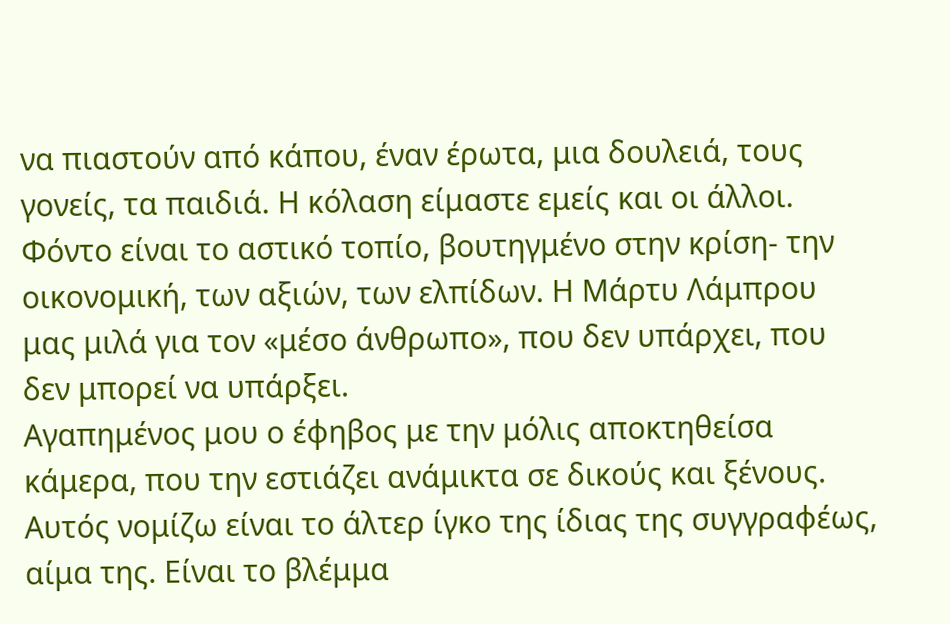να πιαστούν από κάπου, έναν έρωτα, μια δουλειά, τους γονείς, τα παιδιά. Η κόλαση είμαστε εμείς και οι άλλοι. Φόντο είναι το αστικό τοπίο, βουτηγμένο στην κρίση- την οικονομική, των αξιών, των ελπίδων. Η Μάρτυ Λάμπρου μας μιλά για τον «μέσο άνθρωπο», που δεν υπάρχει, που δεν μπορεί να υπάρξει.
Αγαπημένος μου ο έφηβος με την μόλις αποκτηθείσα κάμερα, που την εστιάζει ανάμικτα σε δικούς και ξένους. Αυτός νομίζω είναι το άλτερ ίγκο της ίδιας της συγγραφέως, αίμα της. Είναι το βλέμμα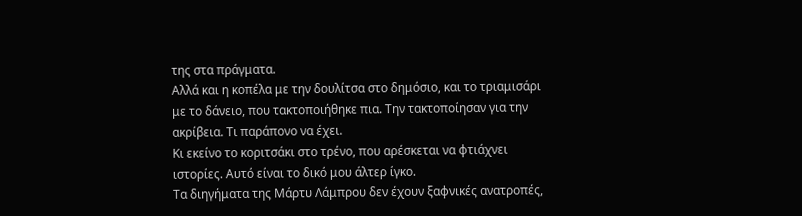της στα πράγματα.
Αλλά και η κοπέλα με την δουλίτσα στο δημόσιο, και το τριαμισάρι με το δάνειο, που τακτοποιήθηκε πια. Την τακτοποίησαν για την ακρίβεια. Τι παράπονο να έχει.
Κι εκείνο το κοριτσάκι στο τρένο, που αρέσκεται να φτιάχνει ιστορίες. Αυτό είναι το δικό μου άλτερ ίγκο.
Τα διηγήματα της Μάρτυ Λάμπρου δεν έχουν ξαφνικές ανατροπές,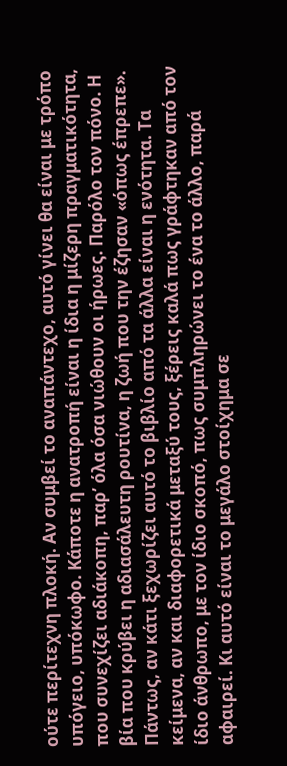ούτε περίτεχνη πλοκή. Αν συμβεί το αναπάντεχο, αυτό γίνει θα είναι με τρόπο υπόγειο, υπόκωφο. Κάποτε η ανατροπή είναι η ίδια η μίζερη πραγματικότητα, που συνεχίζει αδιάκοπη, παρ’ όλα όσα νιώθουν οι ήρωες. Παρόλο τον πόνο. Η βία που κρύβει η αδιασάλευτη ρουτίνα, η ζωή που την έζησαν «όπως έπρεπε».
Πάντως, αν κάτι ξεχωρίζει αυτό το βιβλίο από τα άλλα είναι η ενότητα. Τα κείμενα, αν και διαφορετικά μεταξύ τους, ξέρεις καλά πως γράφτηκαν από τον ίδιο άνθρωπο, με τον ίδιο σκοπό, πως συμπληρώνει το ένα το άλλο, παρά αφαιρεί. Κι αυτό είναι το μεγάλο στοίχημα σε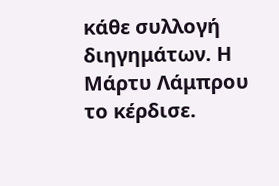κάθε συλλογή διηγημάτων. Η Μάρτυ Λάμπρου το κέρδισε.